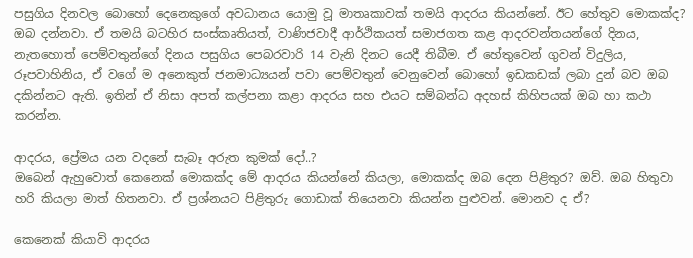පසුගිය දිනවල බොහෝ දෙනෙකුගේ අවධානය යොමු වූ මාතෘකාවක් තමයි ආදරය කියන්නේ. ඊට හේතුව මොකක්ද? ඔබ දන්නවා. ඒ තමයි බටහිර සංස්කෘතියත්, වාණිජවාදී ආර්ථිකයත් සමාජගත කළ ආදරවන්තයන්ගේ දිනය, නැතහොත් පෙම්වතුන්ගේ දිනය පසුගිය පෙබරවාරි 14 වැනි දිනට යෙදී තිබීම. ඒ හේතුවෙන් ගුවන් විදුලිය, රූපවාහිනිය, ඒ වගේ ම අනෙකුත් ජනමාධ්‍යයන් පවා පෙම්වතුන් වෙනුවෙන් බොහෝ ඉඩකඩක් ලබා දුන් බව ඔබ දකින්නට ඇති. ඉතින් ඒ නිසා අපත් කල්පනා කළා ආදරය සහ එයට සම්බන්ධ අදහස් කිහිපයක් ඔබ හා කථා කරන්න.

ආදරය, ප්‍රේමය යන වදනේ සැබෑ අරුත කුමක් දෝ..?
ඔබෙන් ඇහුවොත් කෙනෙක් මොකක්ද මේ ආදරය කියන්නේ කියලා, මොකක්ද ඔබ දෙන පිළිතුර? ඔව්. ඔබ හිතුවා හරි කියලා මාත් හිතනවා. ඒ ප්‍රශ්නයට පිළිතුරු ගොඩාක් තියෙනවා කියන්න පුළුවන්. මොනව ද ඒ?

කෙනෙක් කියාවි ආදරය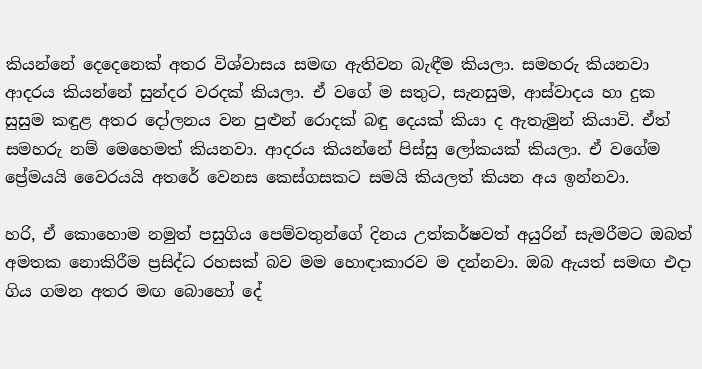කියන්නේ දෙදෙනෙක් අතර විශ්වාසය සමඟ ඇතිවන බැඳීම කියලා. සමහරු කියනවා ආදරය කියන්නේ සුන්දර වරදක් කියලා. ඒ වගේ ම සතුට, සැනසුම, ආස්වාදය හා දුක සුසුම කඳුළ අතර දෝලනය වන පුළුන් රොදක් බඳු දෙයක් කියා ද ඇතැමුන් කියාවි. ඒත් සමහරු නම් මෙහෙමත් කියනවා. ආදරය කියන්නේ පිස්සු ලෝකයක් කියලා. ඒ වගේම ප්‍රේමයයි වෛරයයි අතරේ වෙනස කෙස්ගසකට සමයි කියලත් කියන අය ඉන්නවා.

හරි, ඒ කොහොම නමුත් පසුගිය පෙම්වතුන්ගේ දිනය උත්කර්ෂවත් අයුරින් සැමරීමට ඔබත් අමතක නොකිරීම ප්‍රසිද්ධ රහසක් බව මම හොඳාකාරව ම දන්නවා. ඔබ ඇයත් සමඟ එදා ගිය ගමන අතර මඟ බොහෝ දේ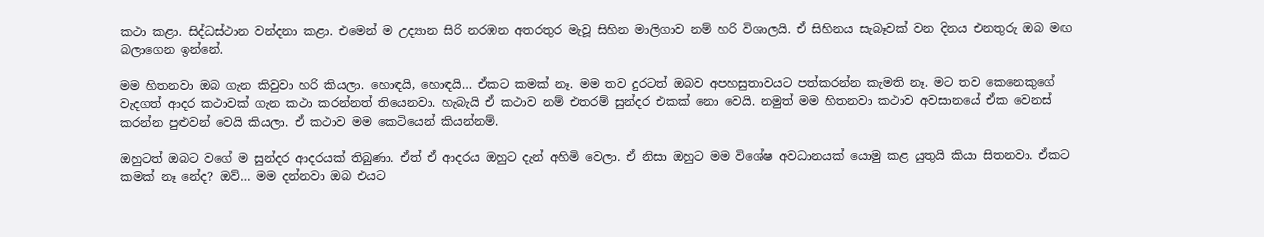කථා කළා. සිද්ධස්ථාන වන්දනා කළා. එමෙන් ම උද්‍යාන සිරි නරඹන අතරතුර මැවූ සිහින මාලිගාව නම් හරි විශාලයි. ඒ සිහිනය සැබෑවක් වන දිනය එනතුරු ඔබ මඟ බලාගෙන ඉන්නේ.

මම හිතනවා ඔබ ගැන කිවුවා හරි කියලා. හොඳයි, හොඳයි… ඒකට කමක් නෑ. මම තව දුරටත් ඔබව අපහසුතාවයට පත්කරන්න කැමති නෑ. මට තව කෙනෙකුගේ වැදගත් ආදර කථාවක් ගැන කථා කරන්නත් තියෙනවා. හැබැයි ඒ කථාව නම් එතරම් සුන්දර එකක් නො වෙයි. නමුත් මම හිතනවා කථාව අවසානයේ ඒක වෙනස් කරන්න පුළුවන් වෙයි කියලා. ඒ කථාව මම කෙටියෙන් කියන්නම්.

ඔහුටත් ඔබට වගේ ම සුන්දර ආදරයක් තිබුණා. ඒත් ඒ ආදරය ඔහුට දැන් අහිමි වෙලා. ඒ නිසා ඔහුට මම විශේෂ අවධානයක් යොමු කළ යුතුයි කියා සිතනවා. ඒකට කමක් නෑ නේද? ඔව්… මම දන්නවා ඔබ එයට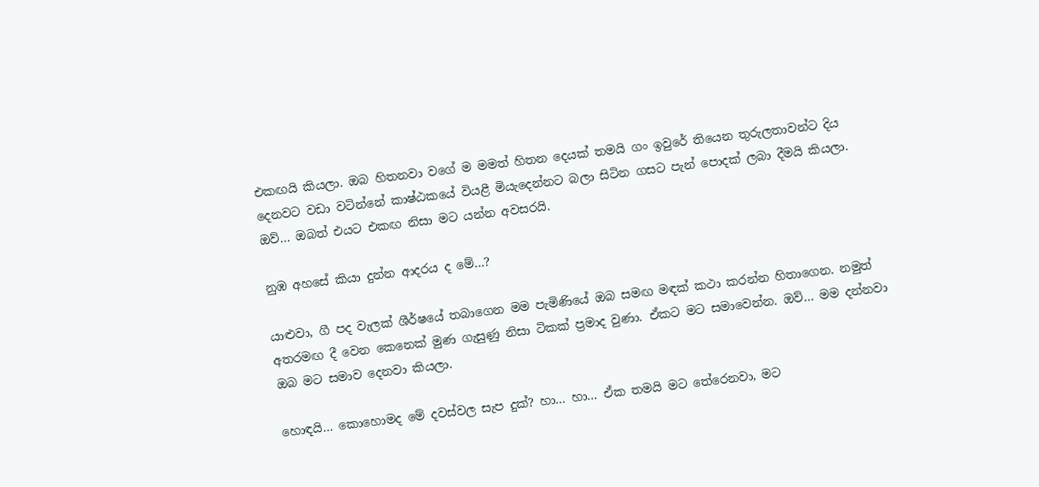එකඟයි කියලා. ඔබ හිතනවා වගේ ම මමත් හිතන දෙයක් තමයි ගං ඉවුරේ තියෙන තුරුලතාවන්ට දිය දෙනවට වඩා වටින්නේ කාෂ්ඨකයේ වියළී මියැදෙන්නට බලා සිටින ගසට පැන් පොදක් ලබා දීමයි කියලා. ඔව්… ඔබත් එයට එකඟ නිසා මට යන්න අවසරයි.

නුඹ අහසේ කියා දුන්න ආදරය ද මේ…?

යාළුවා, ගී පද වැලක් ශීර්ෂයේ තබාගෙන මම පැමිණියේ ඔබ සමඟ මඳක් කථා කරන්න හිතාගෙන. නමුත් අතරමඟ දී වෙන කෙනෙක් මුණ ගැසුණු නිසා ටිකක් ප්‍රමාද වුණා. ඒකට මට සමාවෙන්න. ඔව්… මම දන්නවා ඔබ මට සමාව දෙනවා කියලා.

හොඳයි… කොහොමද මේ දවස්වල සැප දුක්? හා… හා… ඒක තමයි මට තේරෙනවා, මට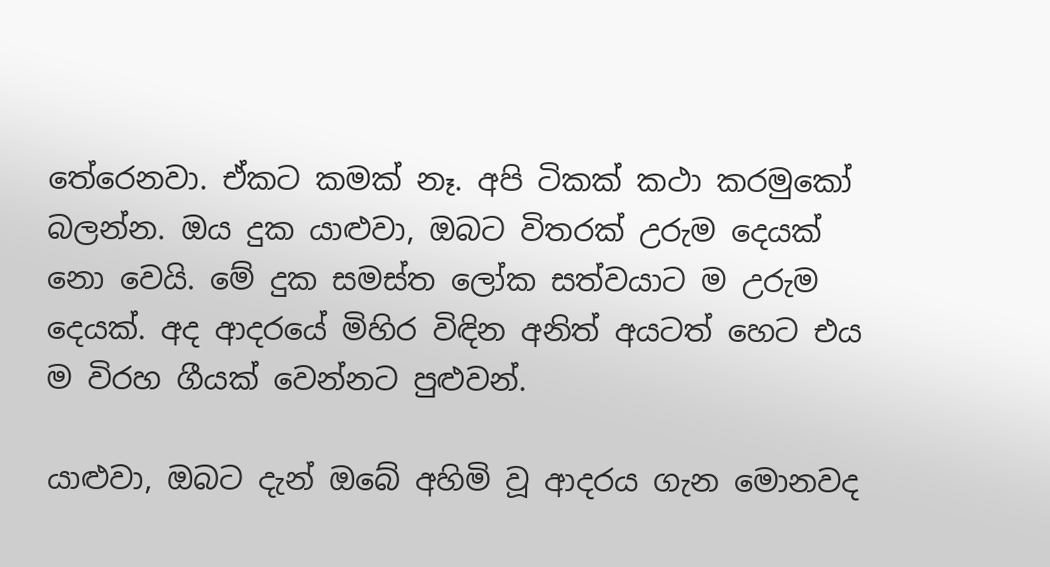තේරෙනවා. ඒකට කමක් නෑ. අපි ටිකක් කථා කරමුකෝ බලන්න. ඔය දුක යාළුවා, ඔබට විතරක් උරුම දෙයක් නො වෙයි. මේ දුක සමස්ත ලෝක සත්වයාට ම උරුම දෙයක්. අද ආදරයේ මිහිර විඳින අනිත් අයටත් හෙට එය ම විරහ ගීයක් වෙන්නට පුළුවන්.

යාළුවා, ඔබට දැන් ඔබේ අහිමි වූ ආදරය ගැන මොනවද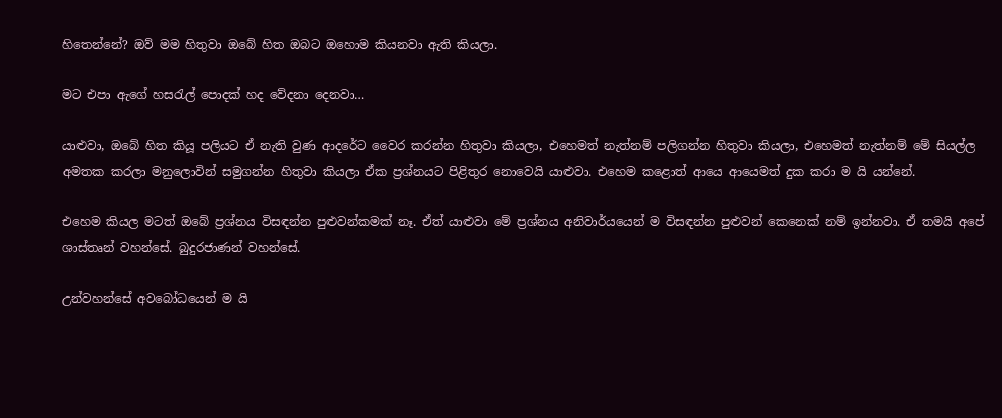හිතෙන්නේ? ඔව් මම හිතුවා ඔබේ හිත ඔබට ඔහොම කියනවා ඇති කියලා.

මට එපා ඇගේ හසරැල් පොදක් හද වේදනා දෙනවා…

යාළුවා, ඔබේ හිත කියූ පලියට ඒ නැති වුණ ආදරේට වෛර කරන්න හිතුවා කියලා, එහෙමත් නැත්නම් පලිගන්න හිතුවා කියලා, එහෙමත් නැත්නම් මේ සියල්ල අමතක කරලා මනුලොවින් සමුගන්න හිතුවා කියලා ඒක ප්‍රශ්නයට පිළිතුර නොවෙයි යාළුවා. එහෙම කළොත් ආයෙ ආයෙමත් දුක කරා ම යි යන්නේ.

එහෙම කියල මටත් ඔබේ ප්‍රශ්නය විසඳන්න පුළුවන්කමක් නෑ. ඒත් යාළුවා මේ ප්‍රශ්නය අනිවාර්යයෙන් ම විසඳන්න පුළුවන් කෙනෙක් නම් ඉන්නවා. ඒ තමයි අපේ ශාස්තෘන් වහන්සේ. බුදුරජාණන් වහන්සේ.

උන්වහන්සේ අවබෝධයෙන් ම යි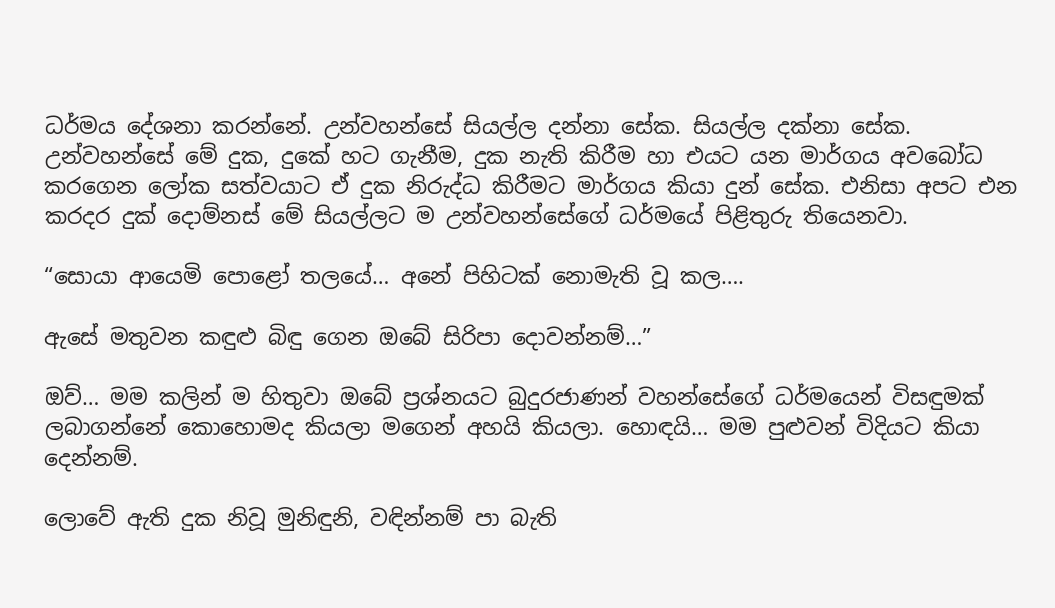ධර්මය දේශනා කරන්නේ. උන්වහන්සේ සියල්ල දන්නා සේක. සියල්ල දක්නා සේක. උන්වහන්සේ මේ දුක, දුකේ හට ගැනීම, දුක නැති කිරීම හා එයට යන මාර්ගය අවබෝධ කරගෙන ලෝක සත්වයාට ඒ දුක නිරුද්ධ කිරීමට මාර්ගය කියා දුන් සේක. එනිසා අපට එන කරදර දුක් දොම්නස් මේ සියල්ලට ම උන්වහන්සේගේ ධර්මයේ පිළිතුරු තියෙනවා.

“සොයා ආයෙමි පොළෝ තලයේ… අනේ පිහිටක් නොමැති වූ කල….

ඇසේ මතුවන කඳුළු බිඳු ගෙන ඔබේ සිරිපා දොවන්නම්…”

ඔව්… මම කලින් ම හිතුවා ඔබේ ප්‍රශ්නයට බුදුරජාණන් වහන්සේගේ ධර්මයෙන් විසඳුමක් ලබාගන්නේ කොහොමද කියලා මගෙන් අහයි කියලා. හොඳයි… මම පුළුවන් විදියට කියා දෙන්නම්.

ලොවේ ඇති දුක නිවූ මුනිඳුනි, වඳින්නම් පා බැති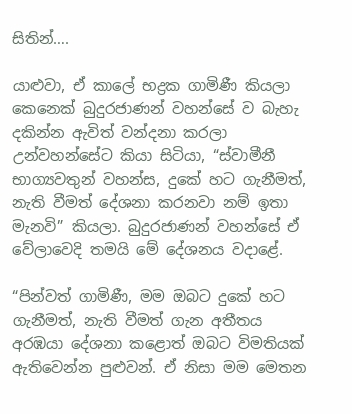සිතින්….

යාළුවා, ඒ කාලේ භද්‍රක ගාමිණී කියලා කෙනෙක් බුදුරජාණන් වහන්සේ ව බැහැ දකින්න ඇවිත් වන්දනා කරලා උන්වහන්සේට කියා සිටියා, “ස්වාමීනී භාග්‍යවතුන් වහන්ස, දුකේ හට ගැනීමත්, නැති වීමත් දේශනා කරනවා නම් ඉතා මැනවි” කියලා. බුදුරජාණන් වහන්සේ ඒ වේලාවෙදි තමයි මේ දේශනය වදාළේ.

“පින්වත් ගාමිණී, මම ඔබට දුකේ හට ගැනීමත්, නැති වීමත් ගැන අතීතය අරඹයා දේශනා කළොත් ඔබට විමතියක් ඇතිවෙන්න පුළුවන්. ඒ නිසා මම මෙතන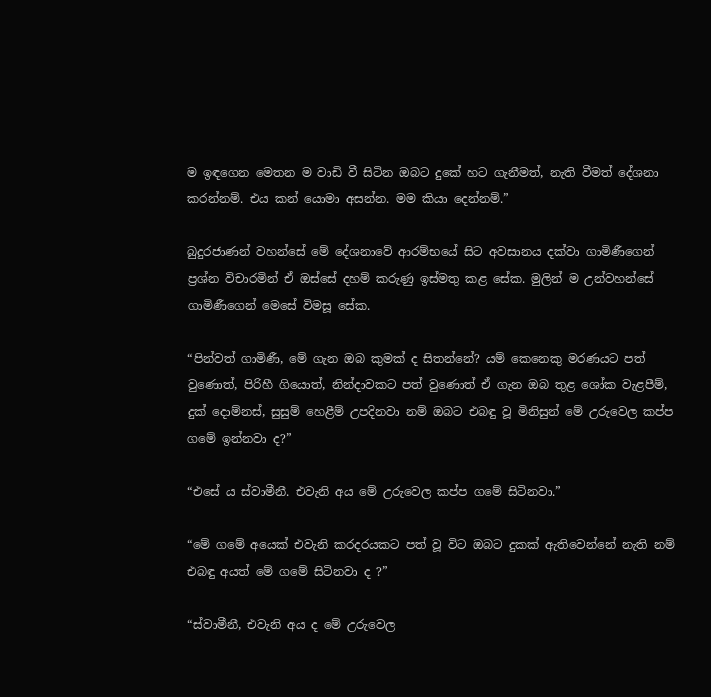ම ඉඳගෙන මෙතන ම වාඩි වී සිටින ඔබට දුකේ හට ගැනීමත්, නැති වීමත් දේශනා කරන්නම්. එය කන් යොමා අසන්න. මම කියා දෙන්නම්.”

බුදුරජාණන් වහන්සේ මේ දේශනාවේ ආරම්භයේ සිට අවසානය දක්වා ගාමිණීගෙන් ප්‍රශ්න විචාරමින් ඒ ඔස්සේ දහම් කරුණු ඉස්මතු කළ සේක. මුලින් ම උන්වහන්සේ ගාමිණීගෙන් මෙසේ විමසූ සේක.

“පින්වත් ගාමිණී, මේ ගැන ඔබ කුමක් ද සිතන්නේ? යම් කෙනෙකු මරණයට පත් වුණොත්, පිරිහී ගියොත්, නින්දාවකට පත් වුණොත් ඒ ගැන ඔබ තුළ ශෝක වැළපීම්, දුක් දොම්නස්, සුසුම් හෙළීම් උපදිනවා නම් ඔබට එබඳු වූ මිනිසුන් මේ උරුවෙල කප්ප ගමේ ඉන්නවා ද?”

“එසේ ය ස්වාමීනී. එවැනි අය මේ උරුවෙල කප්ප ගමේ සිටිනවා.”

“මේ ගමේ අයෙක් එවැනි කරදරයකට පත් වූ විට ඔබට දුකක් ඇතිවෙන්නේ නැති නම් එබඳු අයත් මේ ගමේ සිටිනවා ද ?”

“ස්වාමීනී, එවැනි අය ද මේ උරුවෙල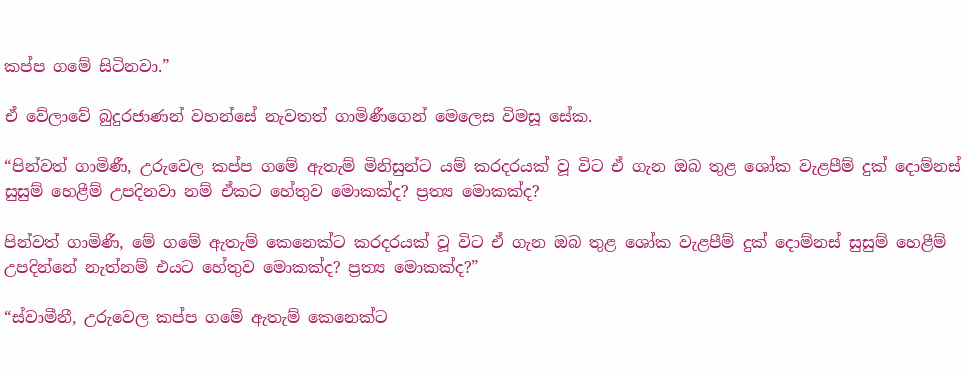කප්ප ගමේ සිටිනවා.”

ඒ වේලාවේ බුදුරජාණන් වහන්සේ නැවතත් ගාමිණීගෙන් මෙලෙස විමසූ සේක.

“පින්වත් ගාමිණී, උරුවෙල කප්ප ගමේ ඇතැම් මිනිසුන්ට යම් කරදරයක් වූ විට ඒ ගැන ඔබ තුළ ශෝක වැළපීම් දුක් දොම්නස් සුසුම් හෙළීම් උපදිනවා නම් ඒකට හේතුව මොකක්ද? ප්‍රත්‍ය මොකක්ද?

පින්වත් ගාමිණී, මේ ගමේ ඇතැම් කෙනෙක්ට කරදරයක් වූ විට ඒ ගැන ඔබ තුළ ශෝක වැළපීම් දුක් දොම්නස් සුසුම් හෙළීම් උපදින්නේ නැත්නම් එයට හේතුව මොකක්ද? ප්‍රත්‍ය මොකක්ද?”

“ස්වාමීනී, උරුවෙල කප්ප ගමේ ඇතැම් කෙනෙක්ට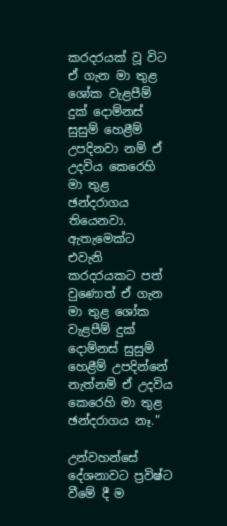කරදරයක් වූ විට ඒ ගැන මා තුළ ශෝක වැළපීම් දුක් දොම්නස් සුසුම් හෙළීම් උපදිනවා නම් ඒ උදවිය කෙරෙහි මා තුළ ඡන්දරාගය තියෙනවා. ඇතැමෙක්ට එවැනි කරදරයකට පත් වුණොත් ඒ ගැන මා තුළ ශෝක වැළපීම් දුක් දොම්නස් සුසුම් හෙළීම් උපදින්නේ නැත්නම් ඒ උදවිය කෙරෙහි මා තුළ ඡන්දරාගය නෑ.”

උන්වහන්සේ දේශනාවට ප්‍රවිෂ්ට වීමේ දී ම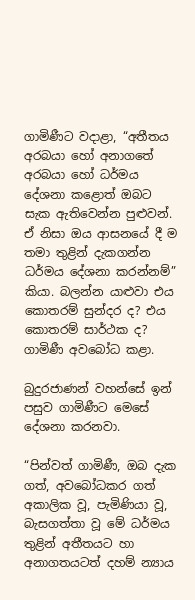ගාමිණීට වදාළා, “අතීතය අරබයා හෝ අනාගතේ අරබයා හෝ ධර්මය දේශනා කළොත් ඔබට සැක ඇතිවෙන්න පුළුවන්. ඒ නිසා ඔය ආසනයේ දී ම තමා තුළින් දැකගන්න ධර්මය දේශනා කරන්නම්” කියා. බලන්න යාළුවා එය කොතරම් සුන්දර ද? එය කොතරම් සාර්ථක ද? ගාමිණී අවබෝධ කළා.

බුදුරජාණන් වහන්සේ ඉන් පසුව ගාමිණීට මෙසේ දේශනා කරනවා.

“පින්වත් ගාමිණී, ඔබ දැක ගත්, අවබෝධකර ගත් අකාලික වූ, පැමිණියා වූ, බැසගත්තා වූ මේ ධර්මය තුළින් අතීතයට හා අනාගතයටත් දහම් න්‍යාය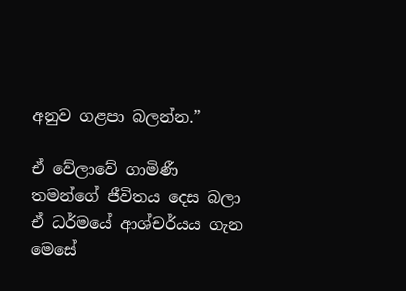අනුව ගළපා බලන්න.”

ඒ වේලාවේ ගාමිණී තමන්ගේ ජීවිතය දෙස බලා ඒ ධර්මයේ ආශ්චර්යය ගැන මෙසේ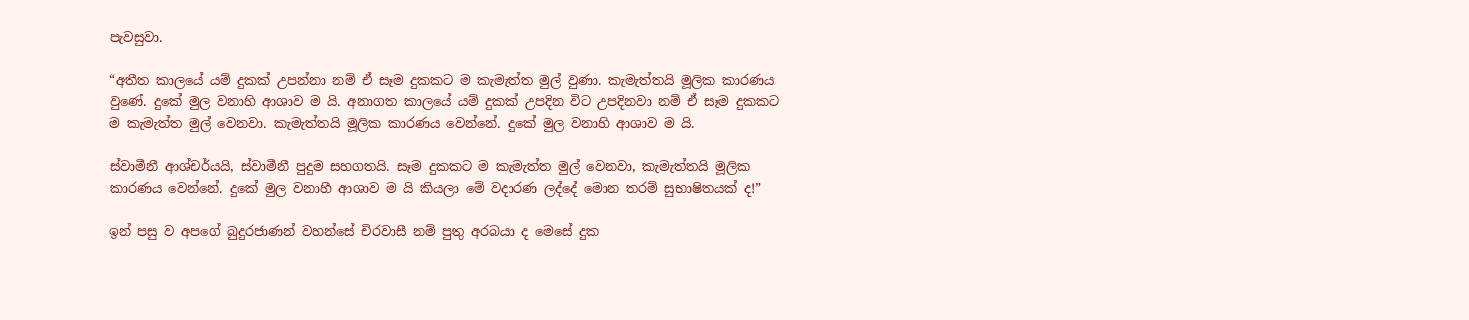පැවසුවා.

“අතීත කාලයේ යම් දුකක් උපන්නා නම් ඒ සෑම දුකකට ම කැමැත්ත මුල් වුණා. කැමැත්තයි මූලික කාරණය වුණේ. දුකේ මුල වනාහි ආශාව ම යි. අනාගත කාලයේ යම් දුකක් උපදින විට උපදිනවා නම් ඒ සෑම දුකකට ම කැමැත්ත මුල් වෙනවා. කැමැත්තයි මූලික කාරණය වෙන්නේ. දුකේ මුල වනාහි ආශාව ම යි.

ස්වාමීනී ආශ්චර්යයි, ස්වාමීනී පුදුම සහගතයි. සෑම දුකකට ම කැමැත්ත මුල් වෙනවා, කැමැත්තයි මූලික කාරණය වෙන්නේ. දුකේ මුල වනාහී ආශාව ම යි කියලා මේ වදාරණ ලද්දේ මොන තරම් සුභාෂිතයක් ද!”

ඉන් පසු ව අපගේ බුදුරජාණන් වහන්සේ චිරවාසී නම් පුතු අරබයා ද මෙසේ දුක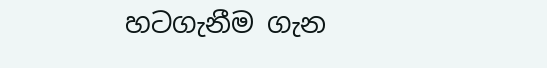හටගැනීම ගැන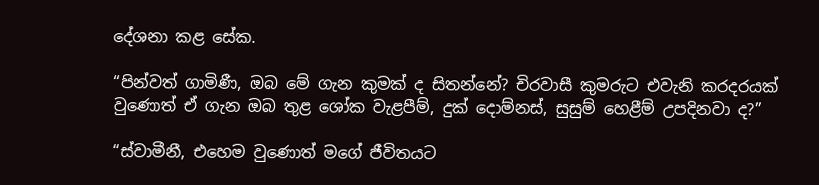දේශනා කළ සේක.

“පින්වත් ගාමිණී, ඔබ මේ ගැන කුමක් ද සිතන්නේ? චිරවාසී කුමරුට එවැනි කරදරයක් වුණොත් ඒ ගැන ඔබ තුළ ශෝක වැළපීම්, දුක් දොම්නස්, සුසුම් හෙළීම් උපදිනවා ද?”

“ස්වාමීනී, එහෙම වුණොත් මගේ ජීවිතයට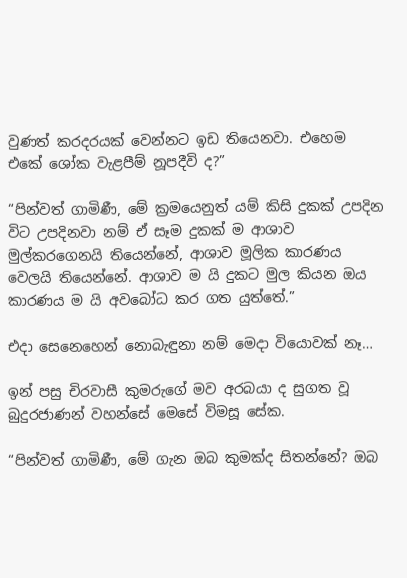වුණත් කරදරයක් වෙන්නට ඉඩ තියෙනවා. එහෙම එකේ ශෝක වැළපීම් නූපදීවි ද?”

“පින්වත් ගාමිණී, මේ ක්‍රමයෙනුත් යම් කිසි දුකක් උපදින විට උපදිනවා නම් ඒ සෑම දුකක් ම ආශාව මුල්කරගෙනයි තියෙන්නේ, ආශාව මූලික කාරණය වෙලයි තියෙන්නේ. ආශාව ම යි දුකට මුල කියන ඔය කාරණය ම යි අවබෝධ කර ගත යුත්තේ.”

එදා සෙනෙහෙන් නොබැඳුනා නම් මෙදා වියොවක් නෑ…

ඉන් පසු චිරවාසී කුමරුගේ මව අරබයා ද සුගත වූ බුදුරජාණන් වහන්සේ මෙසේ විමසූ සේක.

“පින්වත් ගාමිණී, මේ ගැන ඔබ කුමක්ද සිතන්නේ? ඔබ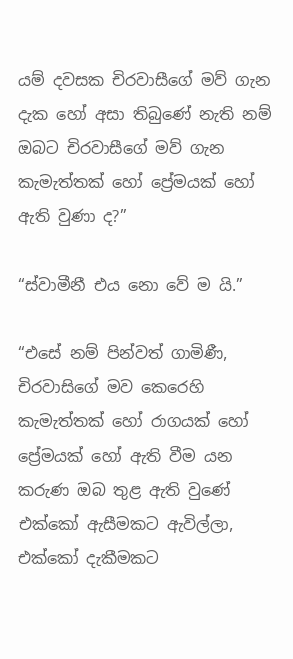යම් දවසක චිරවාසීගේ මව් ගැන දැක හෝ අසා තිබුණේ නැති නම් ඔබට චිරවාසීගේ මව් ගැන කැමැත්තක් හෝ ප්‍රේමයක් හෝ ඇති වුණා ද?”

“ස්වාමීනී එය නො වේ ම යි.”

“එසේ නම් පින්වත් ගාමිණී, චිරවාසිගේ මව කෙරෙහි කැමැත්තක් හෝ රාගයක් හෝ ප්‍රේමයක් හෝ ඇති වීම යන කරුණ ඔබ තුළ ඇති වුණේ එක්කෝ ඇසීමකට ඇවිල්ලා, එක්කෝ දැකීමකට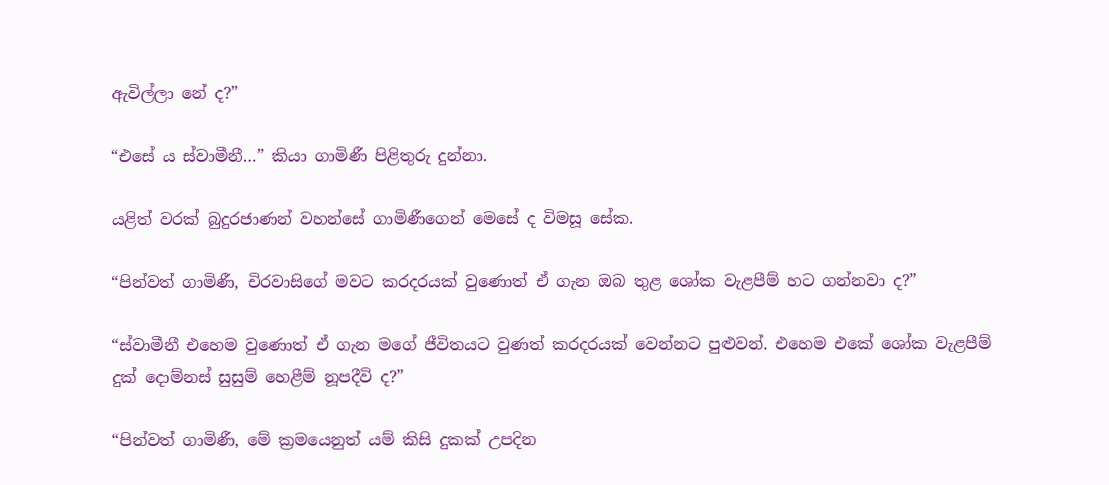ඇවිල්ලා නේ ද?”

“එසේ ය ස්වාමීනී…” කියා ගාමිණී පිළිතුරු දුන්නා.

යළිත් වරක් බුදුරජාණන් වහන්සේ ගාමිණීගෙන් මෙසේ ද විමසූ සේක.

“පින්වත් ගාමිණී, චිරවාසිගේ මවට කරදරයක් වුණොත් ඒ ගැන ඔබ තුළ ශෝක වැළපීම් හට ගන්නවා ද?”

“ස්වාමීනී එහෙම වුණොත් ඒ ගැන මගේ ජීවිතයට වුණත් කරදරයක් වෙන්නට පුළුවන්. එහෙම එකේ ශෝක වැළපීම් දුක් දොම්නස් සුසුම් හෙළීම් නූපදීවි ද?”

“පින්වත් ගාමිණී, මේ ක්‍රමයෙනුත් යම් කිසි දුකක් උපදින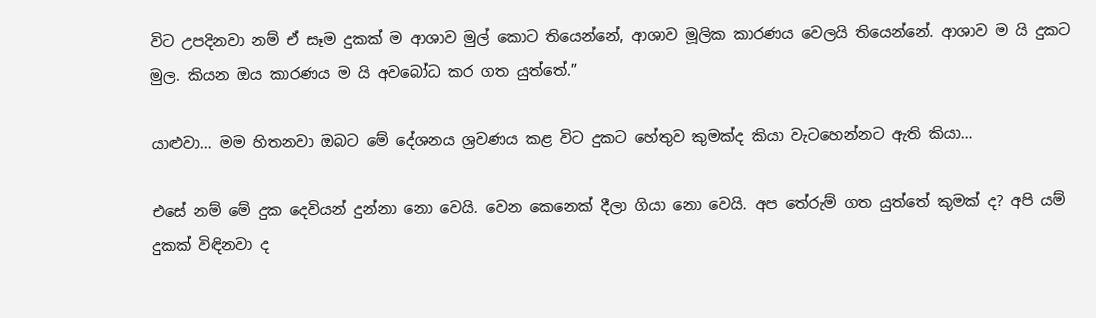විට උපදිනවා නම් ඒ සෑම දුකක් ම ආශාව මුල් කොට තියෙන්නේ, ආශාව මූලික කාරණය වෙලයි තියෙන්නේ. ආශාව ම යි දුකට මුල. කියන ඔය කාරණය ම යි අවබෝධ කර ගත යුත්තේ.”

යාළුවා… මම හිතනවා ඔබට මේ දේශනය ශ්‍රවණය කළ විට දුකට හේතුව කුමක්ද කියා වැටහෙන්නට ඇති කියා…

එසේ නම් මේ දුක දෙවියන් දුන්නා නො වෙයි. වෙන කෙනෙක් දීලා ගියා නො වෙයි. අප තේරුම් ගත යුත්තේ කුමක් ද? අපි යම් දුකක් විඳිනවා ද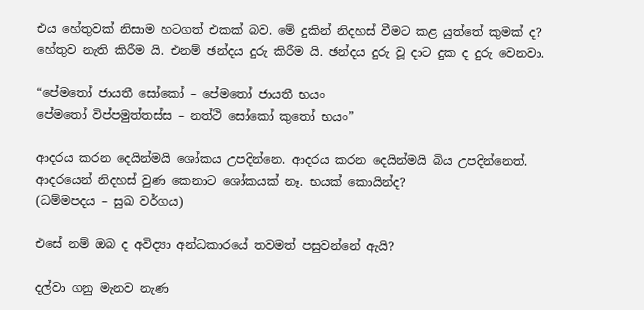එය හේතුවක් නිසාම හටගත් එකක් බව. මේ දුකින් නිදහස් වීමට කළ යුත්තේ කුමක් ද? හේතුව නැති කිරීම යි. එනම් ඡන්දය දුරු කිරීම යි. ඡන්දය දුරු වූ දාට දුක ද දුරු වෙනවා.

“පේමතෝ ජායතී සෝකෝ – පේමතෝ ජායතී භයං
පේමතෝ විප්පමුත්තස්ස – නත්ථි සෝකෝ කුතෝ භයං”

ආදරය කරන දෙයින්මයි ශෝකය උපදින්නෙ. ආදරය කරන දෙයින්මයි බිය උපදින්නෙත්. ආදරයෙන් නිදහස් වුණ කෙනාට ශෝකයක් නෑ. භයක් කොයින්ද?
(ධම්මපදය – සුඛ වර්ගය)

එසේ නම් ඔබ ද අවිද්‍යා අන්ධකාරයේ තවමත් පසුවන්නේ ඇයි?

දල්වා ගනු මැනව නැණ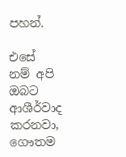පහන්.

එසේ නම් අපි ඔබට ආශීර්වාද කරනවා, ගෞතම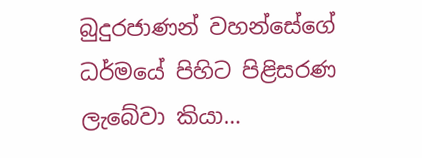බුදුරජාණන් වහන්සේගේ ධර්මයේ පිහිට පිළිසරණ ලැබේවා කියා…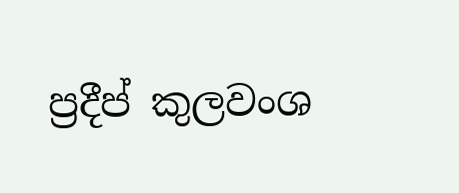ප්‍රදීප් කුලවංශ